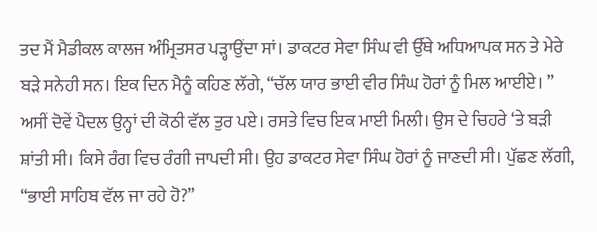ਤਦ ਮੈਂ ਮੈਡੀਕਲ ਕਾਲਜ ਅੰਮ੍ਰਿਤਸਰ ਪੜ੍ਹਾਉਂਦਾ ਸਾਂ। ਡਾਕਟਰ ਸੇਵਾ ਸਿੰਘ ਵੀ ਉੱਥੇ ਅਧਿਆਪਕ ਸਨ ਤੇ ਮੇਰੇ ਬੜੇ ਸਨੇਹੀ ਸਨ। ਇਕ ਦਿਨ ਮੈਨੂੰ ਕਹਿਣ ਲੱਗੇ, “ਚੱਲ ਯਾਰ ਭਾਈ ਵੀਰ ਸਿੰਘ ਹੋਰਾਂ ਨੂੰ ਮਿਲ ਆਈਏ। ”
ਅਸੀਂ ਦੋਵੇਂ ਪੈਦਲ ਉਨ੍ਹਾਂ ਦੀ ਕੋਠੀ ਵੱਲ ਤੁਰ ਪਏ। ਰਸਤੇ ਵਿਚ ਇਕ ਮਾਈ ਮਿਲੀ। ਉਸ ਦੇ ਚਿਹਰੇ ‘ਤੇ ਬੜੀ ਸ਼ਾਂਤੀ ਸੀ। ਕਿਸੇ ਰੰਗ ਵਿਚ ਰੰਗੀ ਜਾਪਦੀ ਸੀ। ਉਹ ਡਾਕਟਰ ਸੇਵਾ ਸਿੰਘ ਹੋਰਾਂ ਨੂੰ ਜਾਣਦੀ ਸੀ। ਪੁੱਛਣ ਲੱਗੀ, “ਭਾਈ ਸਾਹਿਬ ਵੱਲ ਜਾ ਰਹੇ ਹੋ?”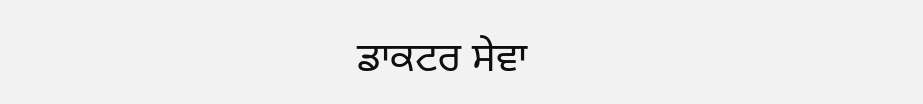ਡਾਕਟਰ ਸੇਵਾ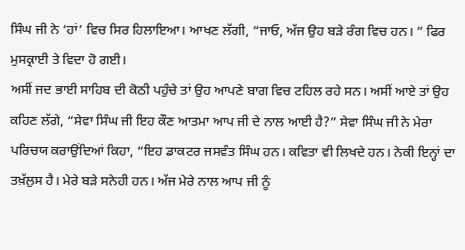ਸਿੰਘ ਜੀ ਨੇ ‘ਹਾਂ’ ਵਿਚ ਸਿਰ ਹਿਲਾਇਆ। ਆਖਣ ਲੱਗੀ, “ਜਾਓ, ਅੱਜ ਉਹ ਬੜੇ ਰੰਗ ਵਿਚ ਹਨ। ” ਫਿਰ ਮੁਸਕ੍ਰਾਈ ਤੇ ਵਿਦਾ ਹੋ ਗਈ।
ਅਸੀਂ ਜਦ ਭਾਈ ਸਾਹਿਬ ਦੀ ਕੋਠੀ ਪਹੁੰਚੇ ਤਾਂ ਉਹ ਆਪਣੇ ਬਾਗ ਵਿਚ ਟਹਿਲ ਰਹੇ ਸਨ। ਅਸੀਂ ਆਏ ਤਾਂ ਉਹ ਕਹਿਣ ਲੱਗੇ, “ਸੇਵਾ ਸਿੰਘ ਜੀ ਇਹ ਕੌਣ ਆਤਮਾ ਆਪ ਜੀ ਦੇ ਨਾਲ ਆਈ ਹੈ?” ਸੇਵਾ ਸਿੰਘ ਜੀ ਨੇ ਮੇਰਾ ਪਰਿਚਯ ਕਰਾਉਂਦਿਆਂ ਕਿਹਾ, “ਇਹ ਡਾਕਟਰ ਜਸਵੰਤ ਸਿੰਘ ਹਨ। ਕਵਿਤਾ ਵੀ ਲਿਖਦੇ ਹਨ। ਨੇਕੀ ਇਨ੍ਹਾਂ ਦਾ ਤਖ਼ੱਲੁਸ ਹੈ। ਮੇਰੇ ਬੜੇ ਸਨੇਹੀ ਹਨ। ਅੱਜ ਮੇਰੇ ਨਾਲ ਆਪ ਜੀ ਨੂੰ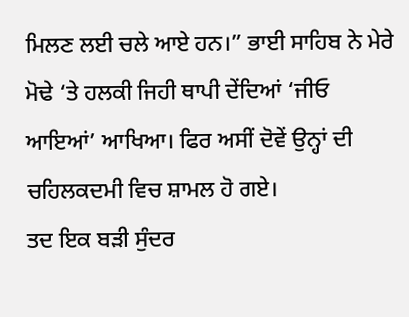ਮਿਲਣ ਲਈ ਚਲੇ ਆਏ ਹਨ।” ਭਾਈ ਸਾਹਿਬ ਨੇ ਮੇਰੇ ਮੋਢੇ ‘ਤੇ ਹਲਕੀ ਜਿਹੀ ਥਾਪੀ ਦੇਂਦਿਆਂ ‘ਜੀਓ ਆਇਆਂ’ ਆਖਿਆ। ਫਿਰ ਅਸੀਂ ਦੋਵੇਂ ਉਨ੍ਹਾਂ ਦੀ ਚਹਿਲਕਦਮੀ ਵਿਚ ਸ਼ਾਮਲ ਹੋ ਗਏ।
ਤਦ ਇਕ ਬੜੀ ਸੁੰਦਰ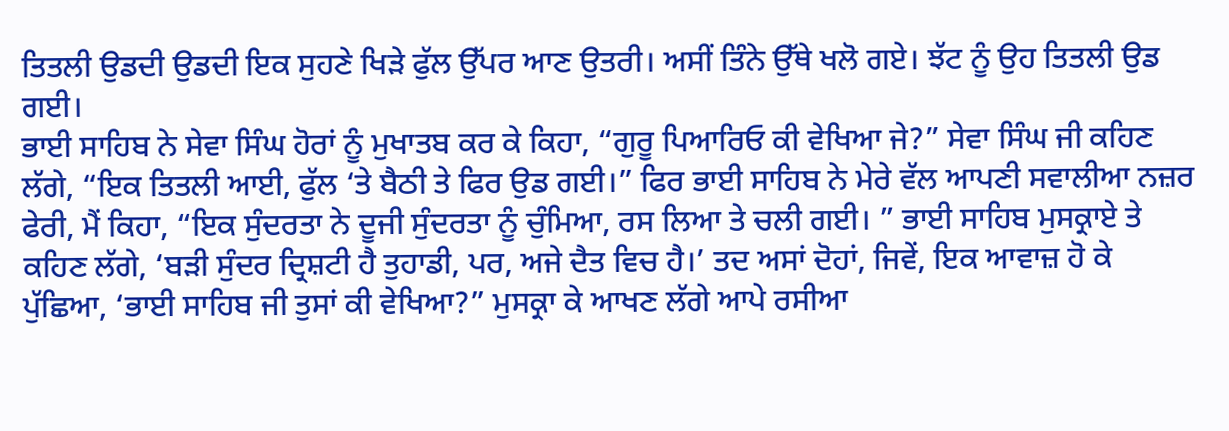ਤਿਤਲੀ ਉਡਦੀ ਉਡਦੀ ਇਕ ਸੁਹਣੇ ਖਿੜੇ ਫੁੱਲ ਉੱਪਰ ਆਣ ਉਤਰੀ। ਅਸੀਂ ਤਿੰਨੇ ਉੱਥੇ ਖਲੋ ਗਏ। ਝੱਟ ਨੂੰ ਉਹ ਤਿਤਲੀ ਉਡ ਗਈ।
ਭਾਈ ਸਾਹਿਬ ਨੇ ਸੇਵਾ ਸਿੰਘ ਹੋਰਾਂ ਨੂੰ ਮੁਖਾਤਬ ਕਰ ਕੇ ਕਿਹਾ, “ਗੁਰੂ ਪਿਆਰਿਓ ਕੀ ਵੇਖਿਆ ਜੇ?” ਸੇਵਾ ਸਿੰਘ ਜੀ ਕਹਿਣ ਲੱਗੇ, “ਇਕ ਤਿਤਲੀ ਆਈ, ਫੁੱਲ ‘ਤੇ ਬੈਠੀ ਤੇ ਫਿਰ ਉਡ ਗਈ।” ਫਿਰ ਭਾਈ ਸਾਹਿਬ ਨੇ ਮੇਰੇ ਵੱਲ ਆਪਣੀ ਸਵਾਲੀਆ ਨਜ਼ਰ ਫੇਰੀ, ਮੈਂ ਕਿਹਾ, “ਇਕ ਸੁੰਦਰਤਾ ਨੇ ਦੂਜੀ ਸੁੰਦਰਤਾ ਨੂੰ ਚੁੰਮਿਆ, ਰਸ ਲਿਆ ਤੇ ਚਲੀ ਗਈ। ” ਭਾਈ ਸਾਹਿਬ ਮੁਸਕ੍ਰਾਏ ਤੇ ਕਹਿਣ ਲੱਗੇ, ‘ਬੜੀ ਸੁੰਦਰ ਦ੍ਰਿਸ਼ਟੀ ਹੈ ਤੁਹਾਡੀ, ਪਰ, ਅਜੇ ਦੈਤ ਵਿਚ ਹੈ।’ ਤਦ ਅਸਾਂ ਦੋਹਾਂ, ਜਿਵੇਂ, ਇਕ ਆਵਾਜ਼ ਹੋ ਕੇ ਪੁੱਛਿਆ, ‘ਭਾਈ ਸਾਹਿਬ ਜੀ ਤੁਸਾਂ ਕੀ ਵੇਖਿਆ?” ਮੁਸਕ੍ਰਾ ਕੇ ਆਖਣ ਲੱਗੇ ਆਪੇ ਰਸੀਆ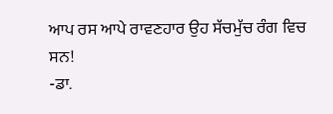ਆਪ ਰਸ ਆਪੇ ਰਾਵਣਹਾਰ ਉਹ ਸੱਚਮੁੱਚ ਰੰਗ ਵਿਚ ਸਨ!
-ਡਾ.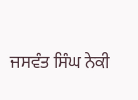ਜਸਵੰਤ ਸਿੰਘ ਨੇਕੀ